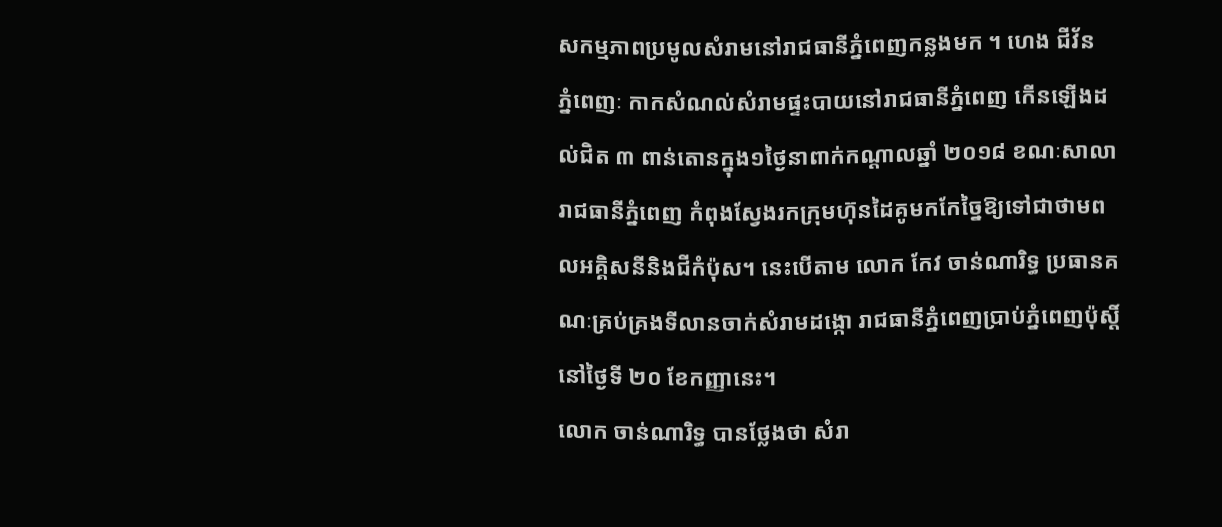សកម្មភាពប្រមូលសំរាមនៅរាជធានីភ្នំពេញកន្លងមក ។ ហេង ជីវ័ន
ភ្នំពេញៈ កាកសំណល់សំរាមផ្ទះបាយនៅរាជធានីភ្នំពេញ កើនឡើងដល់ជិត ៣ ពាន់តោនក្នុង១ថ្ងៃនាពាក់កណ្ដាលឆ្នាំ ២០១៨ ខណៈសាលារាជធានីភ្នំពេញ កំពុងស្វែងរកក្រុមហ៊ុនដៃគូមកកែច្នៃឱ្យទៅជាថាមពលអគ្គិសនីនិងជីកំប៉ុស។ នេះបើតាម លោក កែវ ចាន់ណារិទ្ធ ប្រធានគណៈគ្រប់គ្រងទីលានចាក់សំរាមដង្កោ រាជធានីភ្នំពេញប្រាប់ភ្នំពេញប៉ុស្តិ៍នៅថ្ងៃទី ២០ ខែកញ្ញានេះ។
លោក ចាន់ណារិទ្ធ បានថ្លែងថា សំរា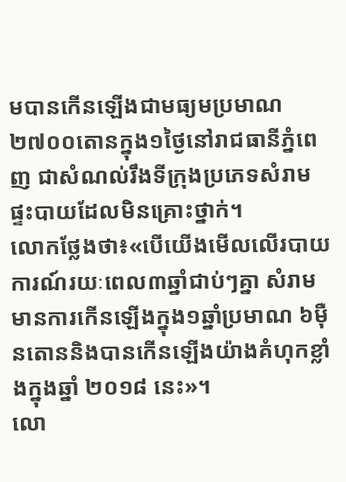មបានកើនឡើងជាមធ្យមប្រមាណ២៧០០តោនក្នុង១ថ្ងៃនៅរាជធានីភ្នំពេញ ជាសំណល់រឹងទីក្រុងប្រភេទសំរាមផ្ទះបាយដែលមិនគ្រោះថ្នាក់។
លោកថ្លែងថា៖«បើយើងមើលលើរបាយការណ៍រយៈពេល៣ឆ្នាំជាប់ៗគ្នា សំរាមមានការកើនឡើងក្នុង១ឆ្នាំប្រមាណ ៦ម៉ឺនតោននិងបានកើនឡើងយ៉ាងគំហុកខ្លាំងក្នុងឆ្នាំ ២០១៨ នេះ»។
លោ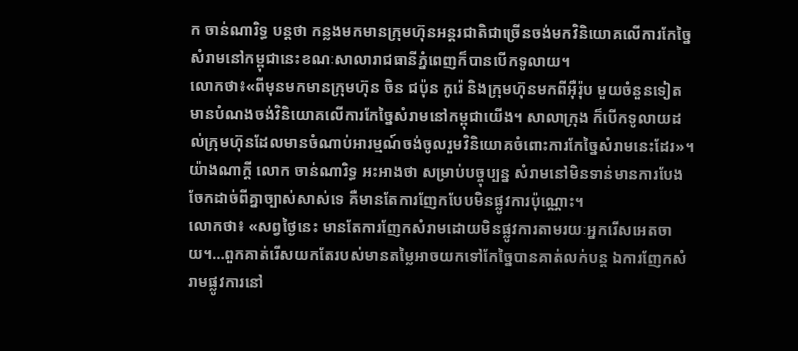ក ចាន់ណារិទ្ធ បន្ដថា កន្លងមកមានក្រុមហ៊ុនអន្ដរជាតិជាច្រើនចង់មកវិនិយោគលើការកែច្នៃសំរាមនៅកម្ពុជានេះខណៈសាលារាជធានីភ្នំពេញក៏បានបើកទូលាយ។
លោកថា៖«ពីមុនមកមានក្រុមហ៊ុន ចិន ជប៉ុន កូរ៉េ និងក្រុមហ៊ុនមកពីអ៊ឺរ៉ុប មួយចំនួនទៀត មានបំណងចង់វិនិយោគលើការកែច្នៃសំរាមនៅកម្ពុជាយើង។ សាលាក្រុង ក៏បើកទូលាយដល់ក្រុមហ៊ុនដែលមានចំណាប់អារម្មណ៍ចង់ចូលរួមវិនិយោគចំពោះការកែច្នៃសំរាមនេះដែរ»។
យ៉ាងណាក្ដី លោក ចាន់ណារិទ្ធ អះអាងថា សម្រាប់បច្ចុប្បន្ន សំរាមនៅមិនទាន់មានការបែងចែកដាច់ពីគ្នាច្បាស់សាស់ទេ គឺមានតែការញែកបែបមិនផ្លូវការប៉ុណ្ណោះ។
លោកថា៖ «សព្វថ្ងៃនេះ មានតែការញែកសំរាមដោយមិនផ្លូវការតាមរយៈអ្នករើសអេតចាយ។…ពួកគាត់រើសយកតែរបស់មានតម្លៃអាចយកទៅកែច្នៃបានគាត់លក់បន្ដ ឯការញែកសំរាមផ្លូវការនៅ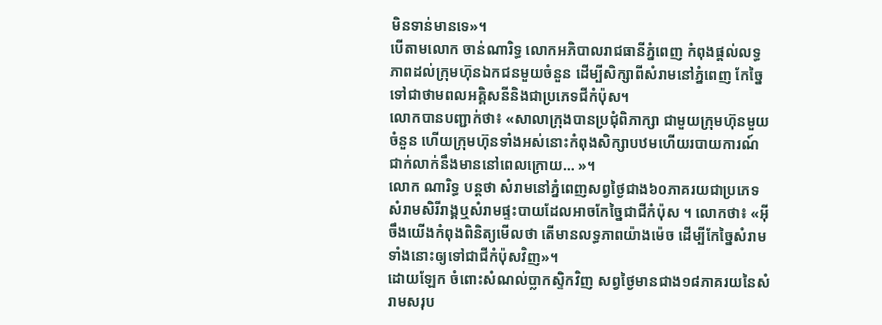មិនទាន់មានទេ»។
បើតាមលោក ចាន់ណារិទ្ធ លោកអភិបាលរាជធានីភ្នំពេញ កំពុងផ្ដល់លទ្ធភាពដល់ក្រុមហ៊ុនឯកជនមួយចំនួន ដើម្បីសិក្សាពីសំរាមនៅភ្នំពេញ កែច្នៃទៅជាថាមពលអគ្គិសនីនិងជាប្រភេទជីកំប៉ុស។
លោកបានបញ្ជាក់ថា៖ «សាលាក្រុងបានប្រជុំពិភាក្សា ជាមួយក្រុមហ៊ុនមួយចំនួន ហើយក្រុមហ៊ុនទាំងអស់នោះកំពុងសិក្សាបឋមហើយរបាយការណ៍ជាក់លាក់នឹងមាននៅពេលក្រោយ… »។
លោក ណារិទ្ធ បន្ដថា សំរាមនៅភ្នំពេញសព្វថ្ងៃជាង៦០ភាគរយជាប្រភេទសំរាមសិរីរាង្គឬសំរាមផ្ទះបាយដែលអាចកែច្នៃជាជីកំប៉ុស ។ លោកថា៖ «អ៊ីចឹងយើងកំពុងពិនិត្យមើលថា តើមានលទ្ធភាពយ៉ាងម៉េច ដើម្បីកែច្នៃសំរាមទាំងនោះឲ្យទៅជាជីកំប៉ុសវិញ»។
ដោយឡែក ចំពោះសំណល់ប្លាកស្ទិកវិញ សព្វថ្ងៃមានជាង១៨ភាគរយនៃសំរាមសរុប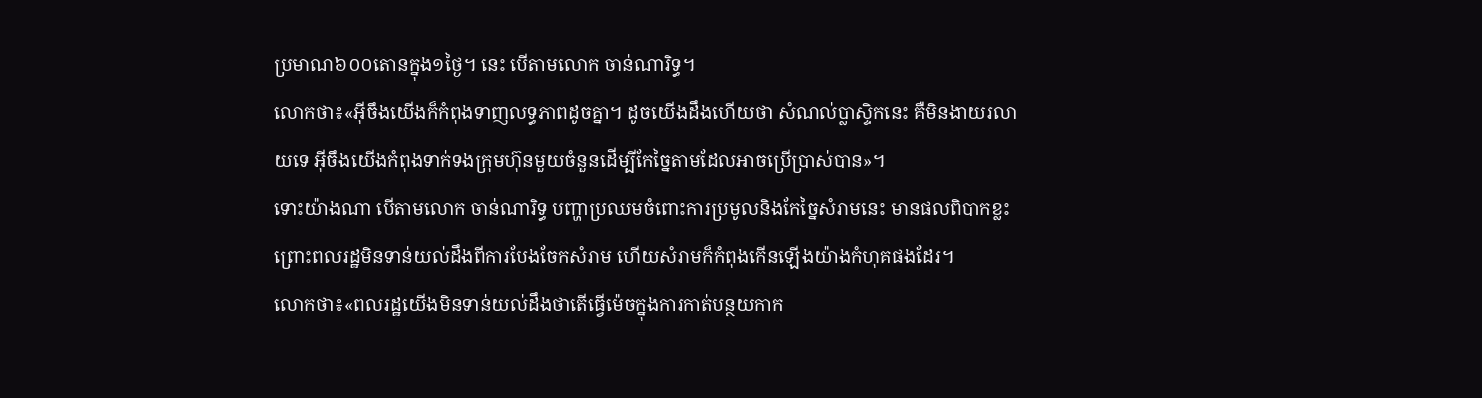ប្រមាណ៦០០តោនក្នុង១ថ្ងៃ។ នេះ បើតាមលោក ចាន់ណារិទ្ធ។
លោកថា៖«អ៊ីចឹងយើងក៏កំពុងទាញលទ្ធភាពដូចគ្នា។ ដូចយើងដឹងហើយថា សំណល់ប្លាស្ទិកនេះ គឺមិនងាយរលាយទេ អ៊ីចឹងយើងកំពុងទាក់ទងក្រុមហ៊ុនមួយចំនួនដើម្បីកែច្នៃតាមដែលអាចប្រើប្រាស់បាន»។
ទោះយ៉ាងណា បើតាមលោក ចាន់ណារិទ្ធ បញ្ហាប្រឈមចំពោះការប្រមូលនិងកែច្នៃសំរាមនេះ មានផលពិបាកខ្លះ ព្រោះពលរដ្ឋមិនទាន់យល់ដឹងពីការបែងចែកសំរាម ហើយសំរាមក៏កំពុងកើនឡើងយ៉ាងកំហុគផងដែរ។
លោកថា៖«ពលរដ្ឋយើងមិនទាន់យល់ដឹងថាតើធ្វើម៉េចក្នុងការកាត់បន្ថយកាក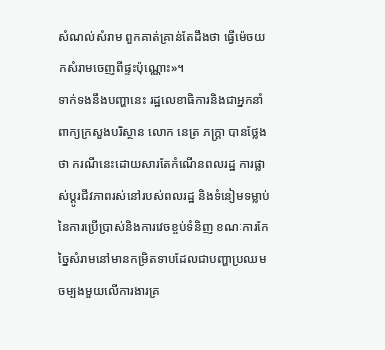សំណល់សំរាម ពួកគាត់គ្រាន់តែដឹងថា ធ្វើម៉េចយកសំរាមចេញពីផ្ទះប៉ុណ្ណោះ»។
ទាក់ទងនឹងបញ្ហានេះ រដ្ឋលេខាធិការនិងជាអ្នកនាំពាក្យក្រសួងបរិស្ថាន លោក នេត្រ ភក្ត្រា បានថ្លែងថា ករណីនេះដោយសារតែកំណើនពលរដ្ឋ ការផ្លាស់ប្តូរជីវភាពរស់នៅរបស់ពលរដ្ឋ និងទំនៀមទម្លាប់នៃការប្រើប្រាស់និងការវេចខ្ចប់ទំនិញ ខណៈការកែច្នៃសំរាមនៅមានកម្រិតទាបដែលជាបញ្ហាប្រឈមចម្បងមួយលើការងារគ្រ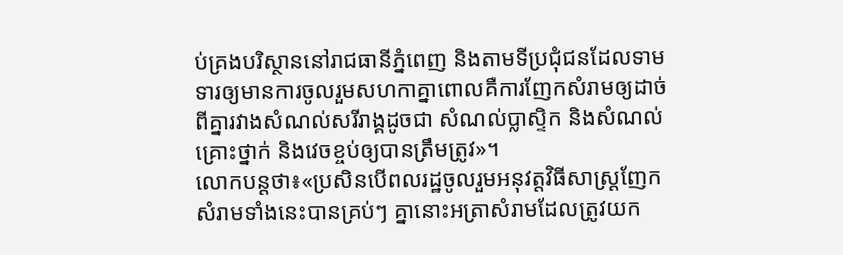ប់គ្រងបរិស្ថាននៅរាជធានីភ្នំពេញ និងតាមទីប្រជុំជនដែលទាមទារឲ្យមានការចូលរួមសហកាគ្នាពោលគឺការញែកសំរាមឲ្យដាច់ពីគ្នារវាងសំណល់សរីរាង្គដូចជា សំណល់ប្លាស្ទិក និងសំណល់គ្រោះថ្នាក់ និងវេចខ្ចប់ឲ្យបានត្រឹមត្រូវ»។
លោកបន្ដថា៖«ប្រសិនបើពលរដ្ឋចូលរួមអនុវត្តវិធីសាស្ត្រញែកសំរាមទាំងនេះបានគ្រប់ៗ គ្នានោះអត្រាសំរាមដែលត្រូវយក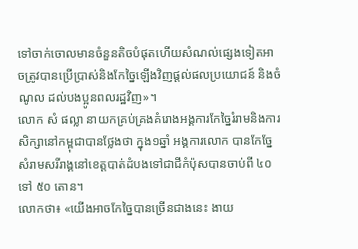ទៅចាក់ចោលមានចំនួនតិចបំផុតហើយសំណល់ផ្សេងទៀតអាចត្រូវបានប្រើប្រាស់និងកែច្នៃឡើងវិញផ្តល់ផលប្រយោជន៍ និងចំណូល ដល់បងប្អូនពលរដ្ឋវិញ»។
លោក សំ ផល្លា នាយកគ្រប់គ្រងគំរោងអង្គការកែច្នៃរំរាមនិងការសិក្សានៅកម្ពុជាបានថ្លែងថា ក្នុង១ឆ្នាំ អង្គការលោក បានកែច្នែសំរាមសរីរាង្គនៅខេត្ដបាត់ដំបងទៅជាជីកំប៉ុសបានចាប់ពី ៤០ ទៅ ៥០ តោន។
លោកថា៖ «យើងអាចកែច្នៃបានច្រើនជាងនេះ ងាយ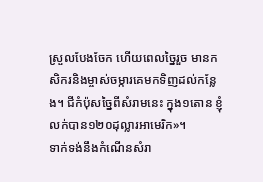ស្រួលបែងចែក ហើយពេលច្នៃរួច មានកសិករនិងម្ចាស់ចម្ការគេមកទិញដល់កន្លែង។ ជីកំប៉ុសច្នៃពីសំរាមនេះ ក្នុង១តោន ខ្ញុំលក់បាន១២០ដុល្លារអាមេរិក»។
ទាក់ទង់នឹងកំណើនសំរា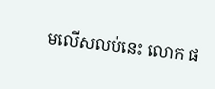មលើសលប់នេះ លោក ផ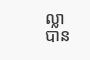ល្លា បាន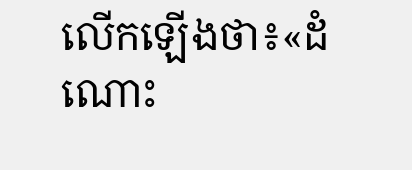លើកឡើងថា៖«ដំណោះ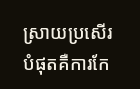ស្រាយប្រសើរបំផុតគឺការកែ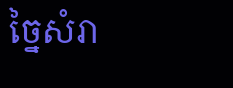ច្នៃសំរា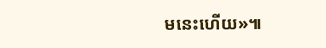មនេះហើយ»៕